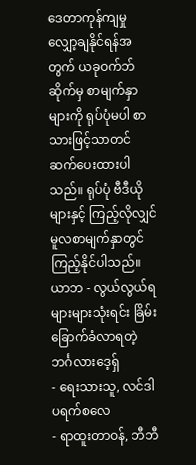ဒေတာကုန်ကျမှုလျှော့ချနိုင်ရန်အတွက် ယခုဝက်ဘ်ဆိုက်မှ စာမျက်နှာများကို ရုပ်ပုံမပါ စာသားဖြင့်သာတင်ဆက်ပေးထားပါသည်။ ရုပ်ပုံ ဗီဒီယိုများနှင့် ကြည့်လိုလျှင် မူလစာမျက်နှာတွင်ကြည့်နိုင်ပါသည်။
ယာဘ - လွယ်လွယ်ရ များများသုံးရင်း ခြိမ်းခြောက်ခံလာရတဲ့ ဘင်္ဂလားဒေ့ရှ်
- ရေးသားသူ, လင်ဒါ ပရက်စလေ
- ရာထူးတာဝန်, ဘီဘီ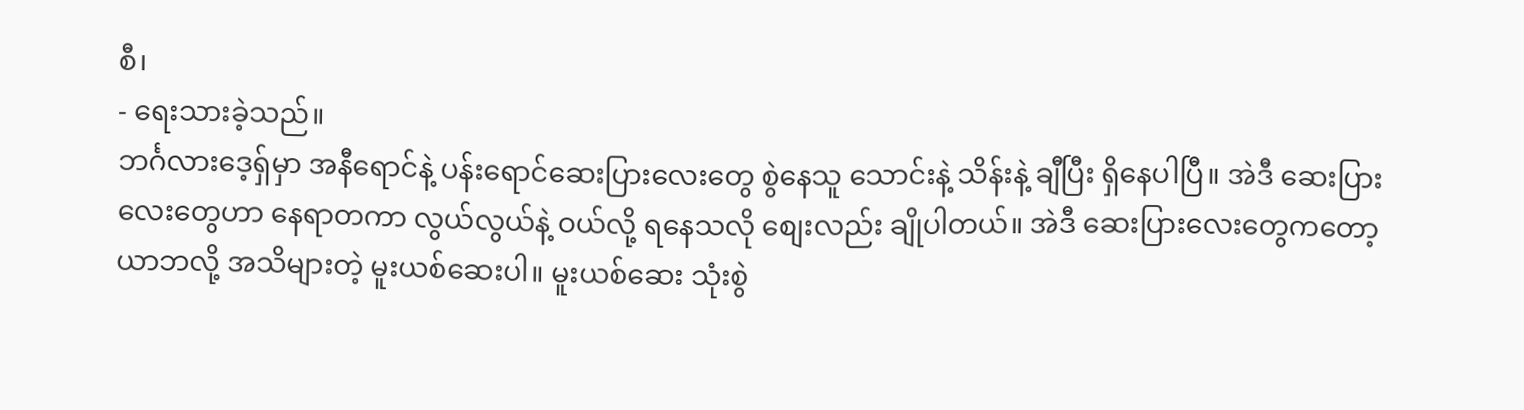စီ၊
- ရေးသားခဲ့သည်။
ဘင်္ဂလားဒေ့ရှ်မှာ အနီရောင်နဲ့ ပန်းရောင်ဆေးပြားလေးတွေ စွဲနေသူ သောင်းနဲ့ သိန်းနဲ့ ချီပြီး ရှိနေပါပြီ။ အဲဒီ ဆေးပြားလေးတွေဟာ နေရာတကာ လွယ်လွယ်နဲ့ ဝယ်လို့ ရနေသလို စျေးလည်း ချိုပါတယ်။ အဲဒီ ဆေးပြားလေးတွေကတော့ ယာဘလို့ အသိများတဲ့ မူးယစ်ဆေးပါ။ မူးယစ်ဆေး သုံးစွဲ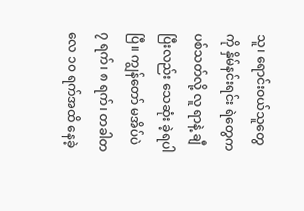သူ၊ ရောင်းဝယ်သူတွေကို နှိမ်နင်းရင်း ရဲတွေက ပစ်သတ်လို့ လူ ရာနဲ့ ချီပြီးလည်း သေဆုံး ခဲ့ရပါပြီ။ ကျွန်တော် မအိပ်ပဲ ၇ ရက်၊ ၈ ရက်၊ တခါတလေ ၁၀ ရက်အထိ နေခဲ့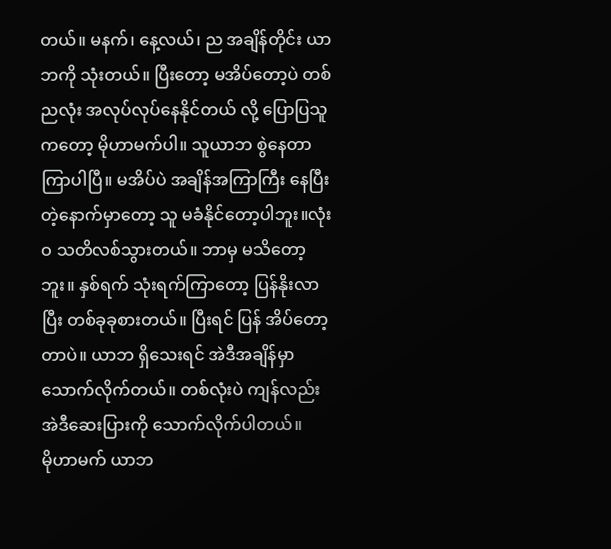တယ်။ မနက်၊ နေ့လယ်၊ ည အချိန်တိုင်း ယာဘကို သုံးတယ်။ ပြီးတော့ မအိပ်တော့ပဲ တစ်ညလုံး အလုပ်လုပ်နေနိုင်တယ် လို့ ပြောပြသူကတော့ မိုဟာမက်ပါ။ သူယာဘ စွဲနေတာ ကြာပါပြီ။ မအိပ်ပဲ အချိန်အကြာကြီး နေပြီးတဲ့နောက်မှာတော့ သူ မခံနိုင်တော့ပါဘူး။လုံးဝ သတိလစ်သွားတယ်။ ဘာမှ မသိတော့ဘူး။ နှစ်ရက် သုံးရက်ကြာတော့ ပြန်နိုးလာပြီး တစ်ခုခုစားတယ်။ ပြီးရင် ပြန် အိပ်တော့တာပဲ။ ယာဘ ရှိသေးရင် အဲဒီအချိန်မှာ သောက်လိုက်တယ်။ တစ်လုံးပဲ ကျန်လည်း အဲဒီဆေးပြားကို သောက်လိုက်ပါတယ်။
မိုဟာမက် ယာဘ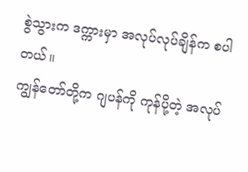စွဲသွားက ဒက္ကားမှာ အလုပ်လုပ်ချိန်က စပါတယ်။
ကျွန်တော်တို့က ဂျပန်ကို ကုန်ပို့တဲ့ အလုပ်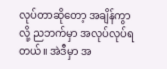လုပ်တာဆိုတော့ အချိန်ကွာလို့ ညဘက်မှာ အလုပ်လုပ်ရတယ်။ အဲဒီမှာ အ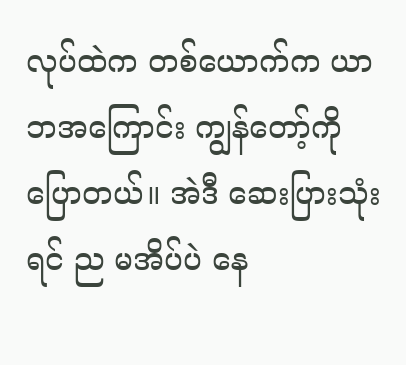လုပ်ထဲက တစ်ယောက်က ယာဘအကြောင်း ကျွန်တော့်ကို ပြောတယ်။ အဲဒီ ဆေးပြားသုံးရင် ည မအိပ်ပဲ နေ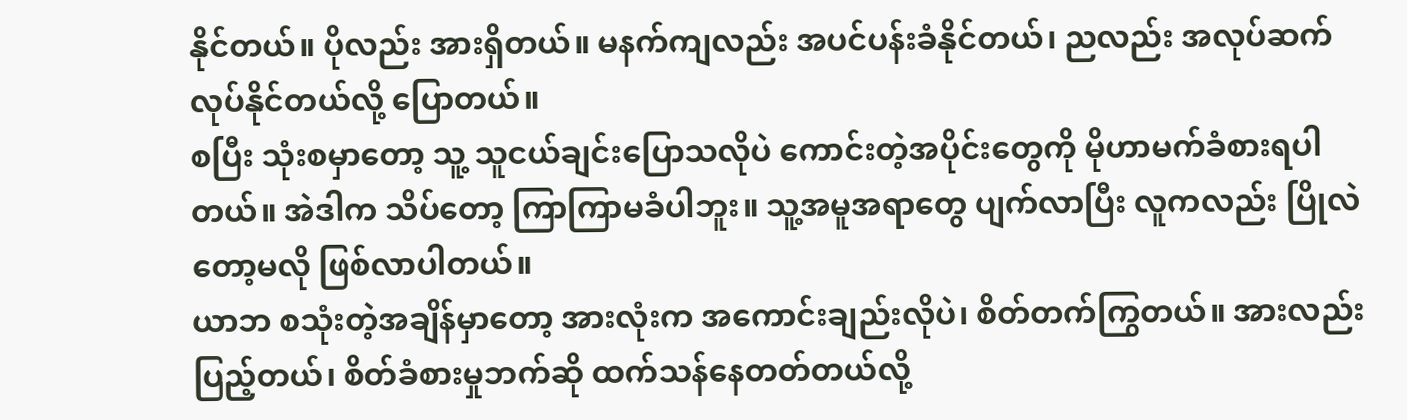နိုင်တယ်။ ပိုလည်း အားရှိတယ်။ မနက်ကျလည်း အပင်ပန်းခံနိုင်တယ်၊ ညလည်း အလုပ်ဆက်လုပ်နိုင်တယ်လို့ ပြောတယ်။
စပြီး သုံးစမှာတော့ သူ့ သူငယ်ချင်းပြောသလိုပဲ ကောင်းတဲ့အပိုင်းတွေကို မိုဟာမက်ခံစားရပါတယ်။ အဲဒါက သိပ်တော့ ကြာကြာမခံပါဘူး။ သူ့အမူအရာတွေ ပျက်လာပြီး လူကလည်း ပြိုလဲတော့မလို ဖြစ်လာပါတယ်။
ယာဘ စသုံးတဲ့အချိန်မှာတော့ အားလုံးက အကောင်းချည်းလိုပဲ၊ စိတ်တက်ကြွတယ်။ အားလည်း ပြည့်တယ်၊ စိတ်ခံစားမှုဘက်ဆို ထက်သန်နေတတ်တယ်လို့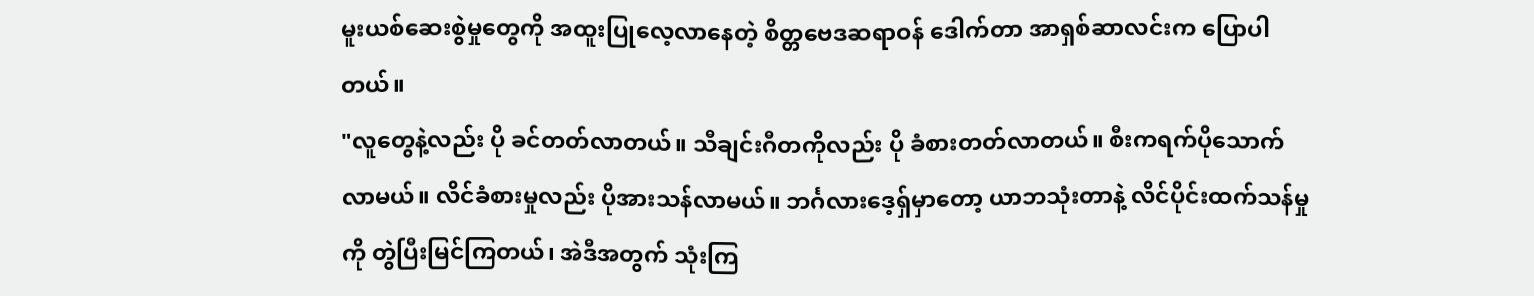မူးယစ်ဆေးစွဲမှုတွေကို အထူးပြုလေ့လာနေတဲ့ စိတ္တဗေဒဆရာဝန် ဒေါက်တာ အာရှစ်ဆာလင်းက ပြောပါတယ်။
"လူတွေနဲ့လည်း ပို ခင်တတ်လာတယ်။ သီချင်းဂီတကိုလည်း ပို ခံစားတတ်လာတယ်။ စီးကရက်ပိုသောက်လာမယ်။ လိင်ခံစားမှုလည်း ပိုအားသန်လာမယ်။ ဘင်္ဂလားဒေ့ရှ်မှာတော့ ယာဘသုံးတာနဲ့ လိင်ပိုင်းထက်သန်မှုကို တွဲပြီးမြင်ကြတယ်၊ အဲဒီအတွက် သုံးကြ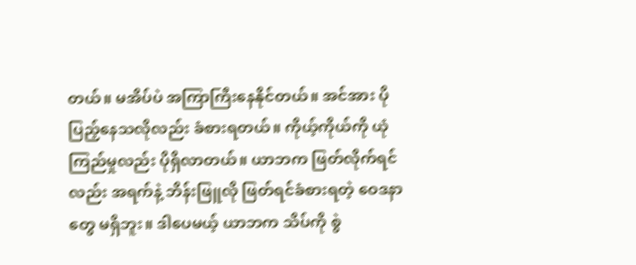တယ်။ မအိပ်ပဲ အကြာကြီးနေနိုင်တယ်။ အင်အား ပိုပြည့်နေသလိုလည်း ခံစားရတယ်။ ကိုယ့်ကိုယ်ကို ယုံကြည်မှုလည်း ပိုရှိလာတယ်။ ယာဘက ဖြတ်လိုက်ရင်လည်း အရက်နဲ့ ဘိန်းဖြူလို ဖြတ်ရင်ခံစားရတဲ့ ဝေဒနာတွေ မရှိဘူး။ ဒါပေမယ့် ယာဘက သိပ်ကို စွဲ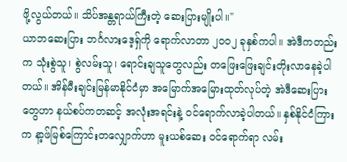ဖို့လွယ်တယ်။ သိပ်အန္တရာယ်ကြီးတဲ့ ဆေးပြားမျိုးပါ။"
ယာဘဆေးပြား ဘင်္ဂလားဒေ့ရှ်ကို ရောက်လာတာ ၂၀၀၂ ခုနှစ်ကပါ။ အဲဒီကတည်းက သုံးစွဲသူ၊ စွဲလမ်းသူ၊ ရောင်းချသူတွေလည်း တဖြေးဖြေးချင်းတိုးလာနေခဲ့ပါတယ်။ အိန်မီးချင်းမြန်မာနိုင်ငံမှာ အမြောက်အမြေားထုတ်လုပ်တဲ့ အဲဒီဆေးပြားတွေဟာ နယ်စပ်ကတဆင့် အလုံးအရင်းနဲ့ ဝင်ရောက်လာခဲ့ပါတယ်။ နှစ်နိုင်ငံကြားက နာ့ဖ်မြစ်ကြောင်းတလျှောက်ဟာ မူးယစ်ဆေး ဝင်ရောက်ရာ လမ်း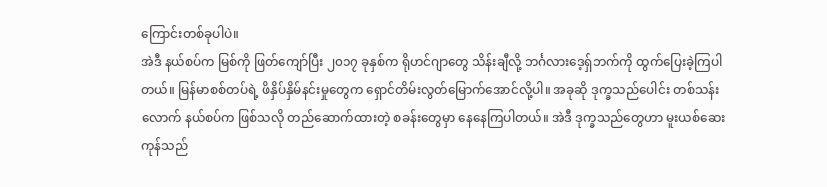ကြောင်းတစ်ခုပါပဲ။
အဲဒီ နယ်စပ်က မြစ်ကို ဖြတ်ကျော်ပြီး ၂၀၁၇ ခုနှစ်က ရိုဟင်ဂျာတွေ သိန်းချီလို့ ဘင်္ဂလားဒေ့ရှ်ဘက်ကို ထွက်ပြေးခဲ့ကြပါတယ်။ မြန်မာစစ်တပ်ရဲ့ ဖိနှိပ်နှိမ်နင်းမှုတွေက ရှောင်တိမ်းလွတ်မြောက်အောင်လို့ပါ။ အခုဆို ဒုက္ခသည်ပေါင်း တစ်သန်းလောက် နယ်စပ်က ဖြစ်သလို တည်ဆောက်ထားတဲ့ စခန်းတွေမှာ နေနေကြပါတယ်။ အဲဒီ ဒုက္ခသည်တွေဟာ မူးယစ်ဆေးကုန်သည်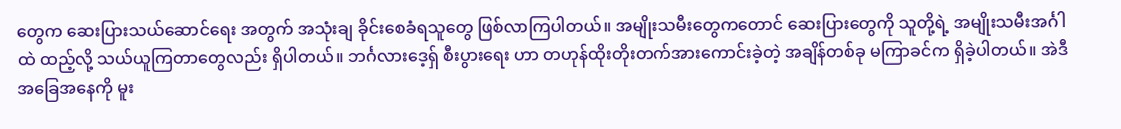တွေက ဆေးပြားသယ်ဆောင်ရေး အတွက် အသုံးချ ခိုင်းစေခံရသူတွေ ဖြစ်လာကြပါတယ်။ အမျိုးသမီးတွေကတောင် ဆေးပြားတွေကို သူတို့ရဲ့ အမျိုးသမီးအင်္ဂါထဲ ထည့်လို့ သယ်ယူကြတာတွေလည်း ရှိပါတယ်။ ဘင်္ဂလားဒေ့ရှ် စီးပွားရေး ဟာ တဟုန်ထိုးတိုးတက်အားကောင်းခဲ့တဲ့ အချိန်တစ်ခု မကြာခင်က ရှိခဲ့ပါတယ်။ အဲဒီ အခြေအနေကို မူး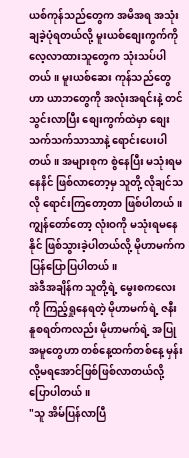ယစ်ကုန်သည်တွေက အမိအရ အသုံးချခဲ့ပုံရတယ်လို့ မူးယစ်စျေးကွက်ကို လေ့လာထားသူတွေက သုံးသပ်ပါတယ်။ မူးယစ်ဆေး ကုန်သည်တွေဟာ ယာဘတွေကို အလုံးအရင်းနဲ့ တင်သွင်းလာပြီး စျေးကွက်ထဲမှာ စျေးသက်သက်သာသာနဲ့ ရောင်းပေးပါတယ်။ အများစုက စွဲနေပြီး မသုံးရမနေနိင် ဖြစ်လာတော့မှ သူတို့ လိုချင်သလို ရောင်းကြတော့တာ ဖြစ်ပါတယ်။
ကျွန်တော်တော့ လုံးဝကို မသုံးရမနေနိုင် ဖြစ်သွားခဲ့ပါတယ်လို့ မိုဟာမက်က ပြန်ပြောပြပါတယ်။
အဲဒီအချိန်က သူတို့ရဲ့ မွေးစကလေးကို ကြည့်ရှုနေရတဲ့ မိုဟာမက်ရဲ့ ဇနီး နူစရတ်ကလည်း မိုဟာမက်ရဲ့ အပြုအမူတွေဟာ တစ်နေ့ထက်တစ်နေ့ မှန်းလို့မရအောင်ဖြစ်ဖြစ်လာတယ်လို့ ပြောပါတယ်။
"သူ အိမ်ပြန်လာပြီ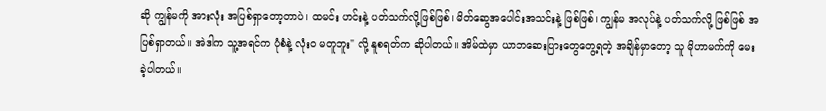ဆို ကျွန်မကို အားလုံး အပြစ်ရှာတော့တာပဲ၊ ထမင်း ဟင်းနဲ့ ပတ်သက်လို့ဖြစ်ဖြစ်၊ မိတ်ဆွေအပေါင်းအသင်းနဲ့ ဖြစ်ဖြစ်၊ ကျွန်မ အလုပ်နဲ့ ပတ်သက်လို့ ဖြစ်ဖြစ် အပြစ်ရှာတယ်။ အဲဒါက သူ့အရင်က ပုံစံနဲ့ လုံးဝ မတူဘူး" လို့ နူစရတ်က ဆိုပါတယ်။ အိမ်ထဲမှာ ယာဘဆေးပြားတွေတွေ့ရတဲ့ အချိန်မှာတော့ သူ မိုဟာမက်ကို မေးခဲ့ပါတယ်။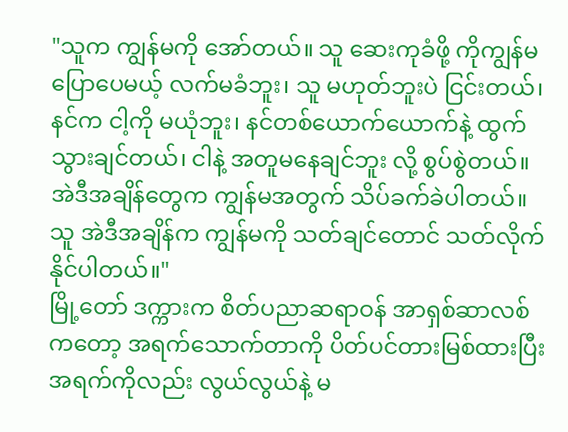"သူက ကျွန်မကို အော်တယ်။ သူ ဆေးကုခံဖို့ ကိုကျွန်မပြောပေမယ့် လက်မခံဘူး၊ သူ မဟုတ်ဘူးပဲ ငြင်းတယ်၊ နင်က ငါ့ကို မယုံဘူး၊ နင်တစ်ယောက်ယောက်နဲ့ ထွက်သွားချင်တယ်၊ ငါနဲ့ အတူမနေချင်ဘူး လို့ စွပ်စွဲတယ်။ အဲဒီအချိန်တွေက ကျွန်မအတွက် သိပ်ခက်ခဲပါတယ်။ သူ အဲဒီအချိန်က ကျွန်မကို သတ်ချင်တောင် သတ်လိုက်နိုင်ပါတယ်။"
မြို့တော် ဒက္ကားက စိတ်ပညာဆရာဝန် အာရှစ်ဆာလစ်ကတော့ အရက်သောက်တာကို ပိတ်ပင်တားမြစ်ထားပြီး အရက်ကိုလည်း လွယ်လွယ်နဲ့ မ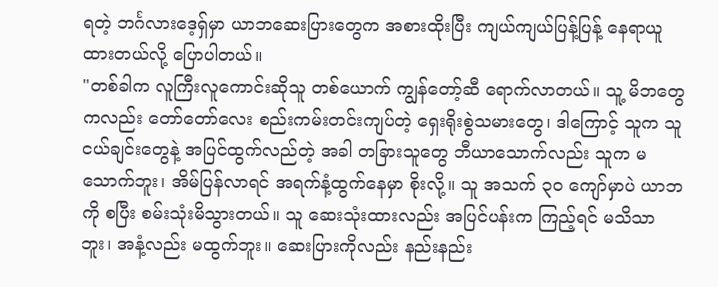ရတဲ့ ဘင်္ဂလားဒေ့ရှ်မှာ ယာဘဆေးပြားတွေက အစားထိုးပြီး ကျယ်ကျယ်ပြန့်ပြန့် နေရာယူထားတယ်လို့ ပြောပါတယ်။
"တစ်ခါက လူကြီးလူကောင်းဆိုသူ တစ်ယောက် ကျွန်တော့်ဆီ ရောက်လာတယ်။ သူ့ မိဘတွေကလည်း တော်တော်လေး စည်းကမ်းတင်းကျပ်တဲ့ ရှေးရိုးစွဲသမားတွေ၊ ဒါကြောင့် သူက သူငယ်ချင်းတွေနဲ့ အပြင်ထွက်လည်တဲ့ အခါ တခြားသူတွေ ဘီယာသောက်လည်း သူက မသောက်ဘူး၊ အိမ်ပြန်လာရင် အရက်နံ့ထွက်နေမှာ စိုးလို့။ သူ အသက် ၃၀ ကျော်မှာပဲ ယာဘကို စပြီး စမ်းသုံးမိသွားတယ်။ သူ ဆေးသုံးထားလည်း အပြင်ပန်းက ကြည့်ရင် မသိသာဘူး၊ အနံ့လည်း မထွက်ဘူး။ ဆေးပြားကိုလည်း နည်းနည်း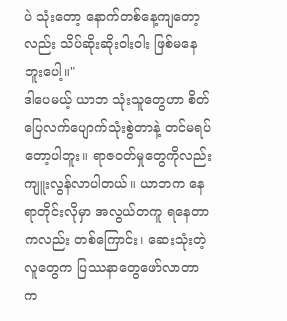ပဲ သုံးတော့ နောက်တစ်နေ့ကျတော့လည်း သိပ်ဆိုးဆိုးဝါးဝါး ဖြစ်မနေဘူးပေါ့။"
ဒါပေမယ့် ယာဘ သုံးသူတွေဟာ စိတ်ပြေလက်ပျောက်သုံးစွဲတာနဲ့ တင်မရပ်တော့ပါဘူး။ ရာဇ၀တ်မှုတွေကိုလည်း ကျူးလွန်လာပါတယ်။ ယာဘက နေရာတိုင်းလိုမှာ အလွယ်တကူ ရနေတာကလည်း တစ်ကြောင်း၊ ဆေးသုံးတဲ့လူတွေက ပြဿနာတွေဖော်လာတာက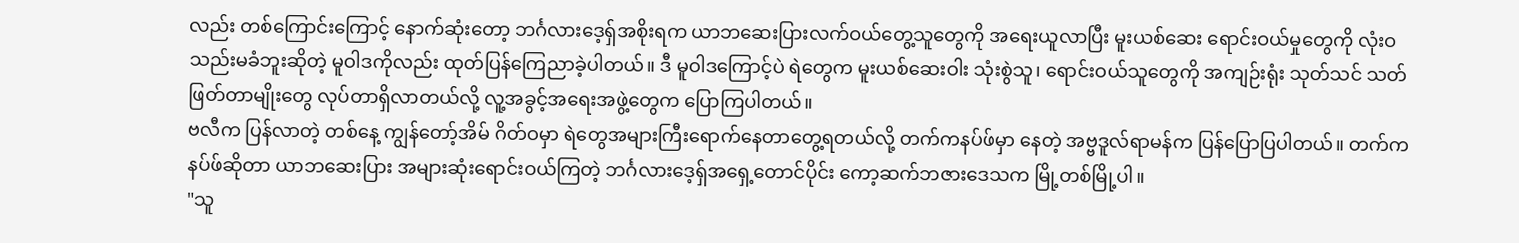လည်း တစ်ကြောင်းကြောင့် နောက်ဆုံးတော့ ဘင်္ဂလားဒေ့ရှ်အစိုးရက ယာဘဆေးပြားလက်ဝယ်တွေ့သူတွေကို အရေးယူလာပြီး မူးယစ်ဆေး ရောင်းဝယ်မှုတွေကို လုံးဝ သည်းမခံဘူးဆိုတဲ့ မူဝါဒကိုလည်း ထုတ်ပြန်ကြေညာခဲ့ပါတယ်။ ဒီ မူဝါဒကြောင့်ပဲ ရဲတွေက မူးယစ်ဆေးဝါး သုံးစွဲသူ၊ ရောင်းဝယ်သူတွေကို အကျဉ်းရုံး သုတ်သင် သတ်ဖြတ်တာမျိုးတွေ လုပ်တာရှိလာတယ်လို့ လူ့အခွင့်အရေးအဖွဲ့တွေက ပြောကြပါတယ်။
ဗလီက ပြန်လာတဲ့ တစ်နေ့ ကျွန်တော့်အိမ် ဂိတ်ဝမှာ ရဲတွေအများကြီးရောက်နေတာတွေ့ရတယ်လို့ တက်ကနပ်ဖ်မှာ နေတဲ့ အဗ္ဗဒူလ်ရာမန်က ပြန်ပြောပြပါတယ်။ တက်ကနပ်ဖ်ဆိုတာ ယာဘဆေးပြား အများဆုံးရောင်းဝယ်ကြတဲ့ ဘင်္ဂလားဒေ့ရှ်အရှေ့တောင်ပိုင်း ကော့ဆက်ဘဇားဒေသက မြို့တစ်မြို့ပါ။
"သူ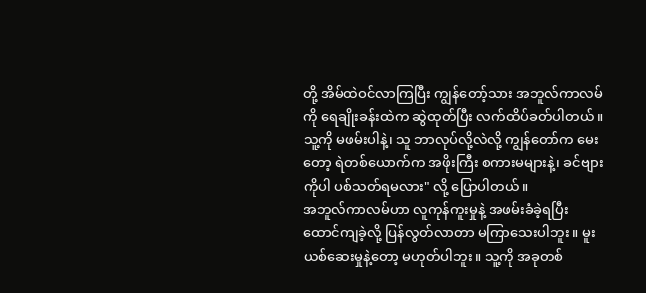တို့ အိမ်ထဲဝင်လာကြပြီး ကျွန်တော့်သား အဘူလ်ကာလမ်ကို ရေချိုးခန်းထဲက ဆွဲထုတ်ပြီး လက်ထိပ်ခတ်ပါတယ်။ သူ့ကို မဖမ်းပါနဲ့၊ သူ ဘာလုပ်လို့လဲလို့ ကျွန်တော်က မေးတော့ ရဲတစ်ယောက်က အဖိုးကြီး စကားမများနဲ့၊ ခင်ဗျားကိုပါ ပစ်သတ်ရမလား" လို့ ပြောပါတယ်။
အဘူလ်ကာလမ်ဟာ လူကုန်ကူးမှုနဲ့ အဖမ်းခံခဲ့ရပြီး ထောင်ကျခဲ့လို့ ပြန်လွတ်လာတာ မကြာသေးပါဘူး။ မူးယစ်ဆေးမှုနဲ့တော့ မဟုတ်ပါဘူး။ သူ့ကို အခုတစ်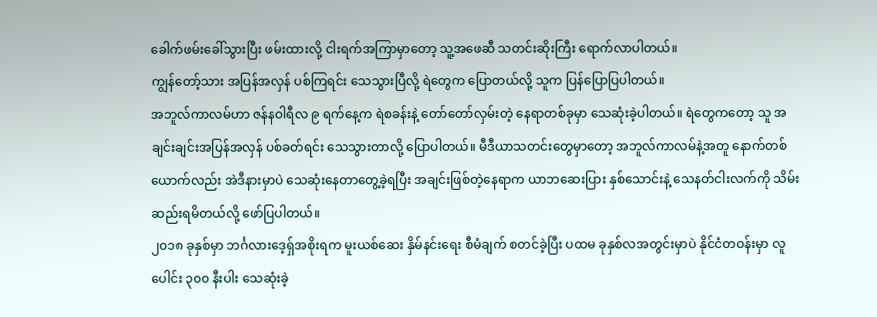ခေါက်ဖမ်းခေါ်သွားပြီး ဖမ်းထားလို့ ငါးရက်အကြာမှာတော့ သူ့အဖေဆီ သတင်းဆိုးကြီး ရောက်လာပါတယ်။
ကျွန်တော့်သား အပြန်အလှန် ပစ်ကြရင်း သေသွားပြီလို့ ရဲတွေက ပြောတယ်လို့ သူက ပြန်ပြောပြပါတယ်။
အဘူလ်ကာလမ်ဟာ ဇန်နဝါရီလ ၉ ရက်နေ့က ရဲစခန်းနဲ့ တော်တော်လှမ်းတဲ့ နေရာတစ်ခုမှာ သေဆုံးခဲ့ပါတယ်။ ရဲတွေကတော့ သူ အချင်းချင်းအပြန်အလှန် ပစ်ခတ်ရင်း သေသွားတာလို့ ပြောပါတယ်။ မီဒီယာသတင်းတွေမှာတော့ အဘူလ်ကာလမ်နဲ့အတူ နောက်တစ်ယောက်လည်း အဲဒီနားမှာပဲ သေဆုံးနေတာတွေ့ခဲ့ရပြီး အချင်းဖြစ်တဲ့နေရာက ယာဘဆေးပြား နှစ်သောင်းနဲ့ သေနတ်ငါးလက်ကို သိမ်းဆည်းရမိတယ်လို့ ဖော်ပြပါတယ်။
၂၀၁၈ ခုနှစ်မှာ ဘင်္ဂလားဒေ့ရှ်အစိုးရက မူးယစ်ဆေး နှိမ်နင်းရေး စီမံချက် စတင်ခဲ့ပြီး ပထမ ခုနှစ်လအတွင်းမှာပဲ နိုင်ငံတဝန်းမှာ လူပေါင်း ၃၀၀ နီးပါး သေဆုံးခဲ့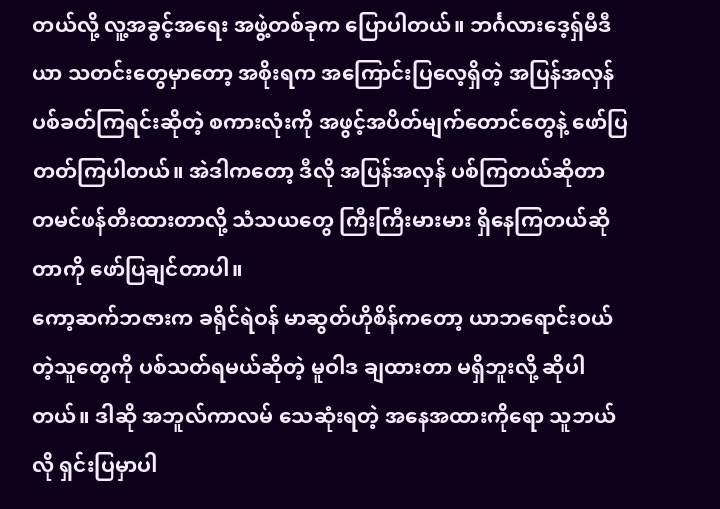တယ်လို့ လူ့အခွင့်အရေး အဖွဲ့တစ်ခုက ပြောပါတယ်။ ဘင်္ဂလားဒေ့ရှ်မီဒီယာ သတင်းတွေမှာတော့ အစိုးရက အကြောင်းပြလေ့ရှိတဲ့ အပြန်အလှန်ပစ်ခတ်ကြရင်းဆိုတဲ့ စကားလုံးကို အဖွင့်အပိတ်မျက်တောင်တွေနဲ့ ဖော်ပြတတ်ကြပါတယ်။ အဲဒါကတော့ ဒီလို အပြန်အလှန် ပစ်ကြတယ်ဆိုတာ တမင်ဖန်တီးထားတာလို့ သံသယတွေ ကြီးကြီးမားမား ရှိနေကြတယ်ဆိုတာကို ဖော်ပြချင်တာပါ။
ကော့ဆက်ဘဇားက ခရိုင်ရဲဝန် မာဆွတ်ဟိုစိန်ကတော့ ယာဘရောင်းဝယ်တဲ့သူတွေကို ပစ်သတ်ရမယ်ဆိုတဲ့ မူဝါဒ ချထားတာ မရှိဘူးလို့ ဆိုပါတယ်။ ဒါဆို အဘူလ်ကာလမ် သေဆုံးရတဲ့ အနေအထားကိုရော သူဘယ်လို ရှင်းပြမှာပါ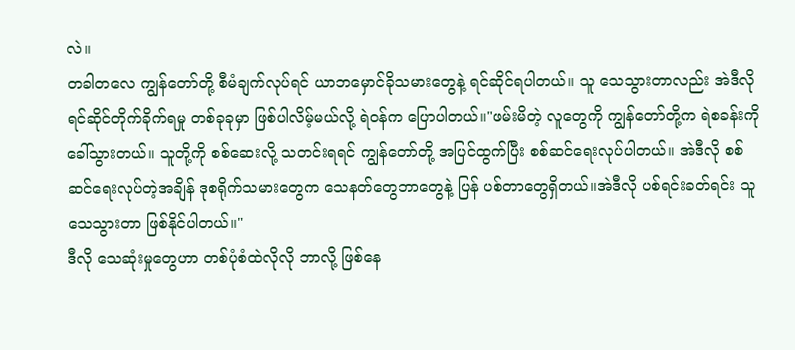လဲ။
တခါတလေ ကျွန်တော်တို့ စီမံချက်လုပ်ရင် ယာဘမှောင်ခိုသမားတွေနဲ့ ရင်ဆိုင်ရပါတယ်။ သူ သေသွားတာလည်း အဲဒီလို ရင်ဆိုင်တိုက်ခိုက်ရမှု တစ်ခုခုမှာ ဖြစ်ပါလိမ့်မယ်လို့ ရဲဝန်က ပြောပါတယ်။"ဖမ်းမိတဲ့ လူတွေကို ကျွန်တော်တို့က ရဲစခန်းကို ခေါ်သွားတယ်။ သူတို့ကို စစ်ဆေးလို့ သတင်းရရင် ကျွန်တော်တို့ အပြင်ထွက်ပြီး စစ်ဆင်ရေးလုပ်ပါတယ်။ အဲဒီလို စစ်ဆင်ရေးလုပ်တဲ့အချိန် ဒုစရိုက်သမားတွေက သေနတ်တွေဘာတွေနဲ့ ပြန် ပစ်တာတွေရှိတယ်။အဲဒီလို ပစ်ရင်းခတ်ရင်း သူသေသွားတာ ဖြစ်နိုင်ပါတယ်။"
ဒီလို သေဆုံးမှုတွေဟာ တစ်ပုံစံထဲလိုလို ဘာလို့ ဖြစ်နေ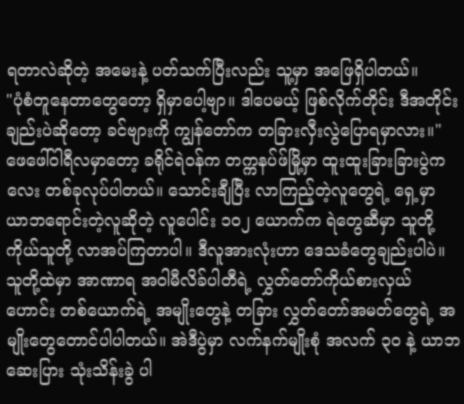ရတာလဲဆိုတဲ့ အမေးနဲ့ ပတ်သက်ပြီးလည်း သူ့မှာ အဖြေရှိပါတယ်။
"ပုံစံတူနေတာတွေတော့ ရှိမှာပေါ့ဗျာ။ ဒါပေမယ့် ဖြစ်လိုက်တိုင်း ဒီအတိုင်းချည်းပဲဆိုတော့ ခင်ဗျားကို ကျွန်တော်က တခြားလှီးလွဲပြောရမှာလား။"
ဖေဖေါ်ဝါရီလမှာတော့ ခရိုင်ရဲဝန်က တက္ကနပ်ဖ်မြို့မှာ ထူးထူးခြားခြားပွဲကလေး တစ်ခုလုပ်ပါတယ်။ သောင်းချီပြီး လာကြည့်တဲ့လူတွေရဲ့ ရှေ့မှာ ယာဘရောင်းတဲ့လူဆိုတဲ့ လူပေါင်း ၁၀၂ ယောက်က ရဲတွေဆီမှာ သူတို့ကိုယ်သူတို့ လာအပ်ကြတာပါ။ ဒီလူအားလုံးဟာ ဒေသခံတွေချည်းပါပဲ။ သူတို့ထဲမှာ အာဏာရ အဝါမီလိခ်ပါတီရဲ့ လွှတ်တော်ကိုယ်စားလှယ်ဟောင်း တစ်ယောက်ရဲ့ အမျိုးတွေနဲ့ တခြား လွှတ်တော်အမတ်တွေရဲ့ အမျိုးတွေတောင်ပါပါတယ်။ အဲဒီပွဲမှာ လက်နက်မျိုးစုံ အလက် ၃၀ နဲ့ ယာဘဆေးပြား သုံးသိန်းခွဲ ပါ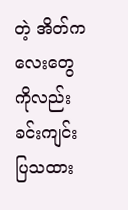တဲ့ အိတ်ကလေးတွေကိုလည်း ခင်းကျင်းပြသထား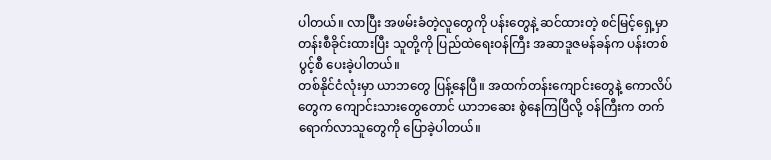ပါတယ်။ လာပြီး အဖမ်းခံတဲ့လူတွေကို ပန်းတွေနဲ့ ဆင်ထားတဲ့ စင်မြင့်ရှေ့မှာ တန်းစီခိုင်းထားပြီး သူတို့ကို ပြည်ထဲရေးဝန်ကြီး အဆာဒူဇမန်ခန်က ပန်းတစ်ပွင့်စီ ပေးခဲ့ပါတယ်။
တစ်နိုင်ငံလုံးမှာ ယာဘတွေ ပြန့်နေပြီ။ အထက်တန်းကျောင်းတွေနဲ့ ကောလိပ်တွေက ကျောင်းသားတွေတောင် ယာဘဆေး စွဲနေကြပြီလို့ ဝန်ကြီးက တက်ရောက်လာသူတွေကို ပြောခဲ့ပါတယ်။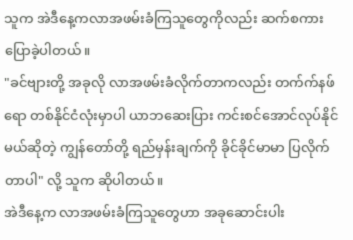သူက အဲဒီနေ့ကလာအဖမ်းခံကြသူတွေကိုလည်း ဆက်စကားပြောခဲ့ပါတယ်။
"ခင်ဗျားတို့ အခုလို လာအဖမ်းခံလိုက်တာကလည်း တက်က်နဖ်ရော တစ်နိုင်ငံလုံးမှာပါ ယာဘဆေးပြား ကင်းစင်အောင်လုပ်နိုင်မယ်ဆိုတဲ့ ကျွန်တော်တို့ ရည်မှန်းချက်ကို ခိုင်ခိုင်မာမာ ပြလိုက်တာပါ" လို့ သူက ဆိုပါတယ်။
အဲဒီနေ့က လာအဖမ်းခံကြသူတွေဟာ အခုဆောင်းပါး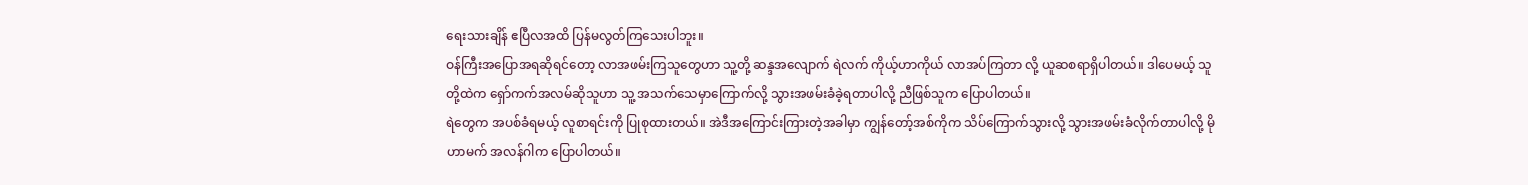ရေးသားချိန် ဧပြီလအထိ ပြန်မလွတ်ကြသေးပါဘူး။
ဝန်ကြီးအပြောအရဆိုရင်တော့ လာအဖမ်းကြသူတွေဟာ သူ့တို့ ဆန္ဒအလျောက် ရဲလက် ကိုယ့်ဟာကိုယ် လာအပ်ကြတာ လို့ ယူဆစရာရှိပါတယ်။ ဒါပေမယ့် သူတို့ထဲက ရှော်ကက်အလမ်ဆိုသူဟာ သူ့ အသက်သေမှာကြောက်လို့ သွားအဖမ်းခံခဲ့ရတာပါလို့ ညီဖြစ်သူက ပြောပါတယ်။
ရဲတွေက အပစ်ခံရမယ့် လူစာရင်းကို ပြုစုထားတယ်။ အဲဒီအကြောင်းကြားတဲ့အခါမှာ ကျွန်တော့်အစ်ကိုက သိပ်ကြောက်သွားလို့ သွားအဖမ်းခံလိုက်တာပါလို့ မိုဟာမက် အလန်ဂါက ပြောပါတယ်။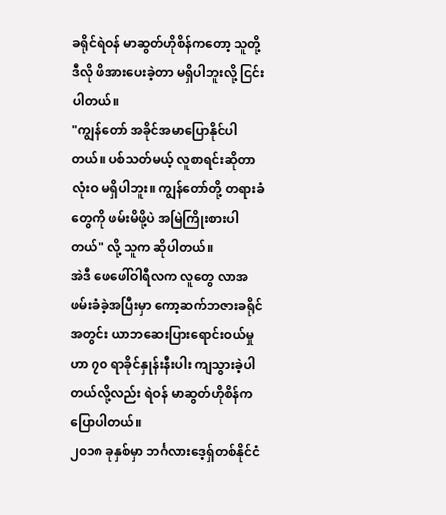ခရိုင်ရဲဝန် မာဆွတ်ဟိုစိန်ကတော့ သူတို့ ဒီလို ဖိအားပေးခဲ့တာ မရှိပါဘူးလို့ ငြင်းပါတယ်။
"ကျွန်တော် အခိုင်အမာပြောနိုင်ပါတယ်။ ပစ်သတ်မယ့် လူစာရင်းဆိုတာ လုံးဝ မရှိပါဘူး။ ကျွန်တော်တို့ တရားခံတွေကို ဖမ်းမိဖို့ပဲ အမြဲကြိုးစားပါတယ်" လို့ သူက ဆိုပါတယ်။
အဲဒီ ဖေဖေါ်ဝါရီလက လူတွေ လာအဖမ်းခံခဲ့အပြီးမှာ ကော့ဆက်ဘဇားခရိုင်အတွင်း ယာဘဆေးပြားရောင်းဝယ်မှုဟာ ၇၀ ရာခိုင်နှုန်းနီးပါး ကျသွားခဲ့ပါတယ်လို့လည်း ရဲဝန် မာဆွတ်ဟိုစိန်က ပြောပါတယ်။
၂၀၁၈ ခုနှစ်မှာ ဘင်္ဂလားဒေ့ရှ်တစ်နိုင်ငံ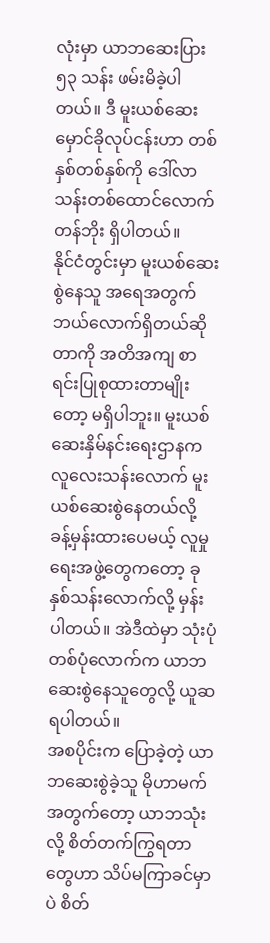လုံးမှာ ယာဘဆေးပြား ၅၃ သန်း ဖမ်းမိခဲ့ပါတယ်။ ဒီ မူးယစ်ဆေး မှောင်ခိုလုပ်ငန်းဟာ တစ်နှစ်တစ်နှစ်ကို ဒေါ်လာ သန်းတစ်ထောင်လောက်တန်ဘိုး ရှိပါတယ်။
နိုင်ငံတွင်းမှာ မူးယစ်ဆေးစွဲနေသူ အရေအတွက် ဘယ်လောက်ရှိတယ်ဆိုတာကို အတိအကျ စာရင်းပြုစုထားတာမျိုးတော့ မရှိပါဘူး။ မူးယစ်ဆေးနှိမ်နင်းရေးဌာနက လူလေးသန်းလောက် မူးယစ်ဆေးစွဲနေတယ်လို့ ခန့်မှန်းထားပေမယ့် လူမှုရေးအဖွဲ့တွေကတော့ ခုနှစ်သန်းလောက်လို့ မှန်းပါတယ်။ အဲဒီထဲမှာ သုံးပုံတစ်ပုံလောက်က ယာဘဆေးစွဲနေသူတွေလို့ ယူဆရပါတယ်။
အစပိုင်းက ပြောခဲ့တဲ့ ယာဘဆေးစွဲခဲ့သူ မိုဟာမက်အတွက်တော့ ယာဘသုံးလို့ စိတ်တက်ကြွရတာတွေဟာ သိပ်မကြာခင်မှာပဲ စိတ်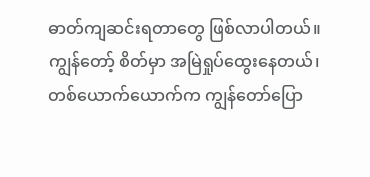ဓာတ်ကျဆင်းရတာတွေ ဖြစ်လာပါတယ်။
ကျွန်တော့် စိတ်မှာ အမြဲရှုပ်ထွေးနေတယ်၊ တစ်ယောက်ယောက်က ကျွန်တော်ပြော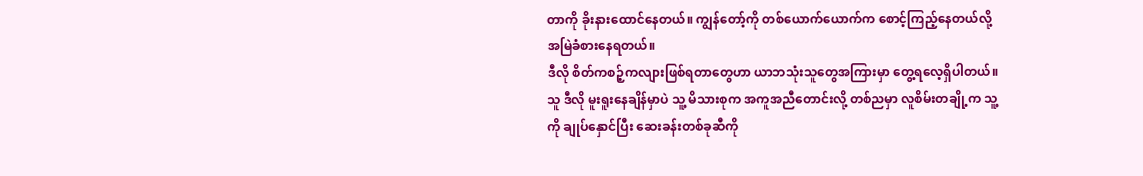တာကို ခိုးနားထောင်နေတယ်။ ကျွန်တော့်ကို တစ်ယောက်ယောက်က စောင့်ကြည့်နေတယ်လို့ အမြဲခံစားနေရတယ်။
ဒီလို စိတ်ကစဉ့်ကလျားဖြစ်ရတာတွေဟာ ယာဘသုံးသူတွေအကြားမှာ တွေ့ရလေ့ရှိပါတယ်။
သူ ဒီလို မူးရူးနေချိန်မှာပဲ သူ့ မိသားစုက အကူအညီတောင်းလို့ တစ်ညမှာ လူစိမ်းတချို့က သူ့ကို ချုပ်နှောင်ပြီး ဆေးခန်းတစ်ခုဆီကို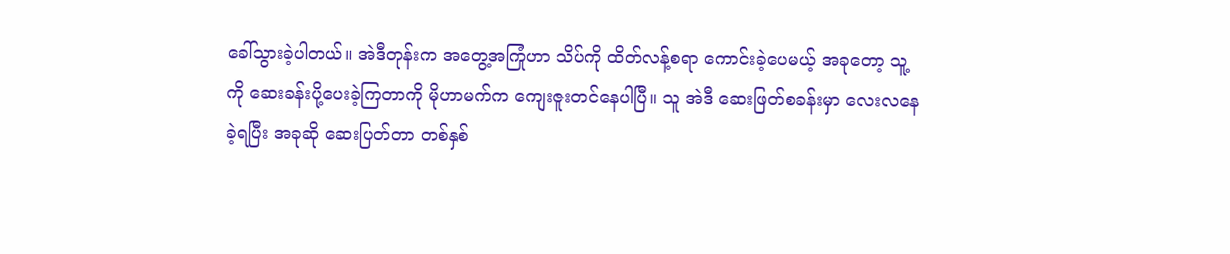ခေါ်သွားခဲ့ပါတယ်။ အဲဒီတုန်းက အတွေ့အကြုံဟာ သိပ်ကို ထိတ်လန့်စရာ ကောင်းခဲ့ပေမယ့် အခုတော့ သူ့ကို ဆေးခန်းပို့ပေးခဲ့ကြတာကို မိုဟာမက်က ကျေးဇူးတင်နေပါပြီ။ သူ အဲဒီ ဆေးဖြတ်စခန်းမှာ လေးလနေခဲ့ရပြီး အခုဆို ဆေးပြတ်တာ တစ်နှစ်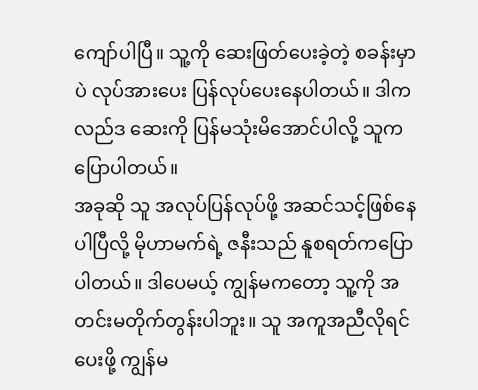ကျော်ပါပြီ။ သူ့ကို ဆေးဖြတ်ပေးခဲ့တဲ့ စခန်းမှာပဲ လုပ်အားပေး ပြန်လုပ်ပေးနေပါတယ်။ ဒါကလည်ဒ ဆေးကို ပြန်မသုံးမိအောင်ပါလို့ သူက ပြောပါတယ်။
အခုဆို သူ အလုပ်ပြန်လုပ်ဖို့ အဆင်သင့်ဖြစ်နေပါပြီလို့ မိုဟာမက်ရဲ့ ဇနီးသည် နူစရတ်ကပြောပါတယ်။ ဒါပေမယ့် ကျွန်မကတော့ သူ့ကို အတင်းမတိုက်တွန်းပါဘူး။ သူ အကူအညီလိုရင် ပေးဖို့ ကျွန်မ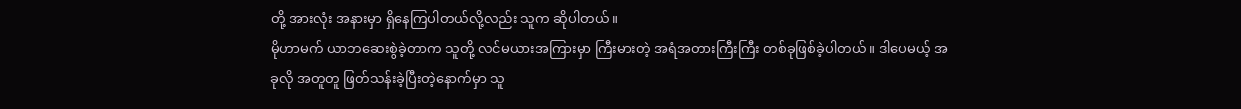တို့ အားလုံး အနားမှာ ရှိနေကြပါတယ်လို့လည်း သူက ဆိုပါတယ်။
မိုဟာမက် ယာဘဆေးစွဲခဲ့တာက သူတို့ လင်မယားအကြားမှာ ကြီးမားတဲ့ အရံအတားကြီးကြီး တစ်ခုဖြစ်ခဲ့ပါတယ်။ ဒါပေမယ့် အခုလို အတူတူ ဖြတ်သန်းခဲ့ပြီးတဲ့နောက်မှာ သူ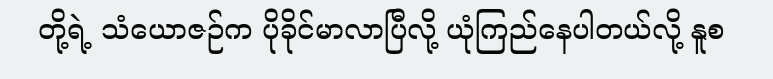တို့ရဲ့ သံယောဇဉ်က ပိုခိုင်မာလာပြီလို့ ယုံကြည်နေပါတယ်လို့ နူစ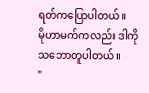ရတ်ကပြောပါတယ်။
မိုဟာမက်ကလည်း ဒါကို သဘောတူပါတယ်။
"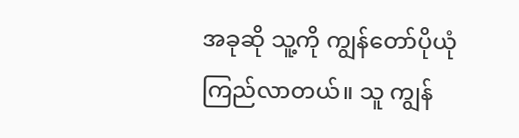အခုဆို သူ့ကို ကျွန်တော်ပိုယုံကြည်လာတယ်။ သူ ကျွန်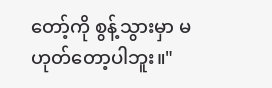တော့်ကို စွန့်သွားမှာ မဟုတ်တော့ပါဘူး။"